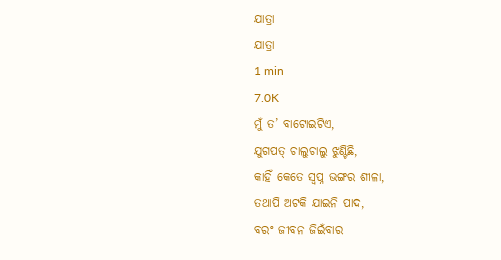ଯାତ୍ରା
ଯାତ୍ରା
1 min
7.0K
ମୁଁ ତ’ ବାଟୋଇଟିଏ,
ଯୁଗପତ୍ ଚାଲୁଚାଲୁ ଝୁଣ୍ଟିଛି,
କାହିଁ କେତେ ସ୍ବପ୍ନ ଭଙ୍ଗର ଶୀଳା,
ତଥାପି ଅଟକି ଯାଇନି ପାଦ,
ବରଂ ଜୀବନ ଜିଇଁବାର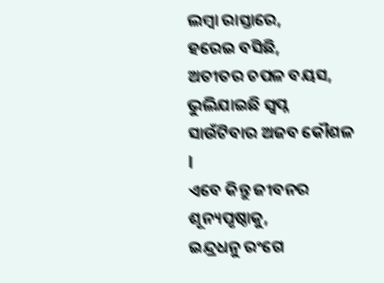ଲମ୍ବା ରାସ୍ତାରେ,
ହରେଇ ବସିଛି,
ଅତୀତର ଚପଳ ବୟସ,
ଭୁଲିଯାଇଛି ସ୍ବପ୍ନ ସାଉଁଟିବାର ଅଜବ କୌଶଳ l
ଏବେ କିନ୍ତୁ ଜୀବନର ଶୂନ୍ୟପୃଷ୍ଠାକୁ,
ଇନ୍ଦ୍ରଧନୁ ରଂଗେ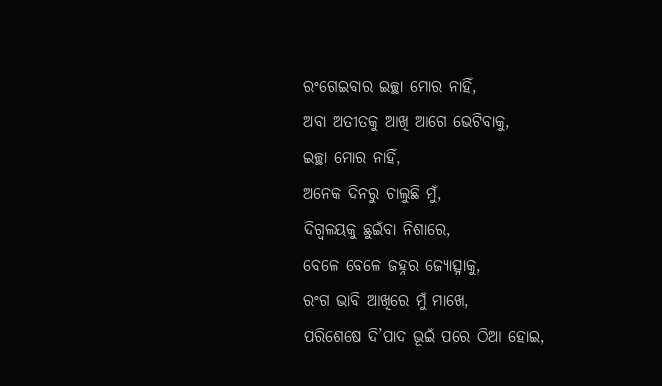ରଂଗେଇବାର ଇଚ୍ଛା ମୋର ନାହିଁ,
ଅବା ଅତୀତକୁ ଆଖି ଆଗେ ଭେଟିବାକୁ,
ଇଚ୍ଛା ମୋର ନାହିଁ,
ଅନେକ ଦିନରୁ ଚାଲୁଛି ମୁଁ,
ଦିଗ୍ବଳୟକୁ ଛୁଇଁବା ନିଶାରେ,
ବେଳେ ବେଳେ ଜହ୍ନର ଜ୍ୟୋତ୍ସ୍ନାକୁ,
ରଂଗ ଭାବି ଆଖିରେ ମୁଁ ମାଖେ,
ପରିଶେଷେ ଦି’ପାଦ ଭୂଇଁ ପରେ ଠିଆ ହୋଇ,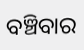ବଞ୍ଚିବାର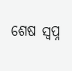ଶେଷ ସ୍ବପ୍ନ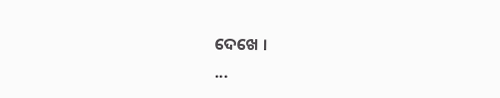ଦେଖେ ।
...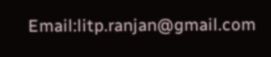Email:litp.ranjan@gmail.com